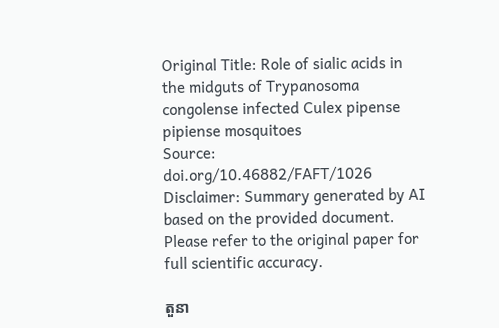Original Title: Role of sialic acids in the midguts of Trypanosoma congolense infected Culex pipense pipiense mosquitoes
Source: doi.org/10.46882/FAFT/1026
Disclaimer: Summary generated by AI based on the provided document. Please refer to the original paper for full scientific accuracy.

តួនា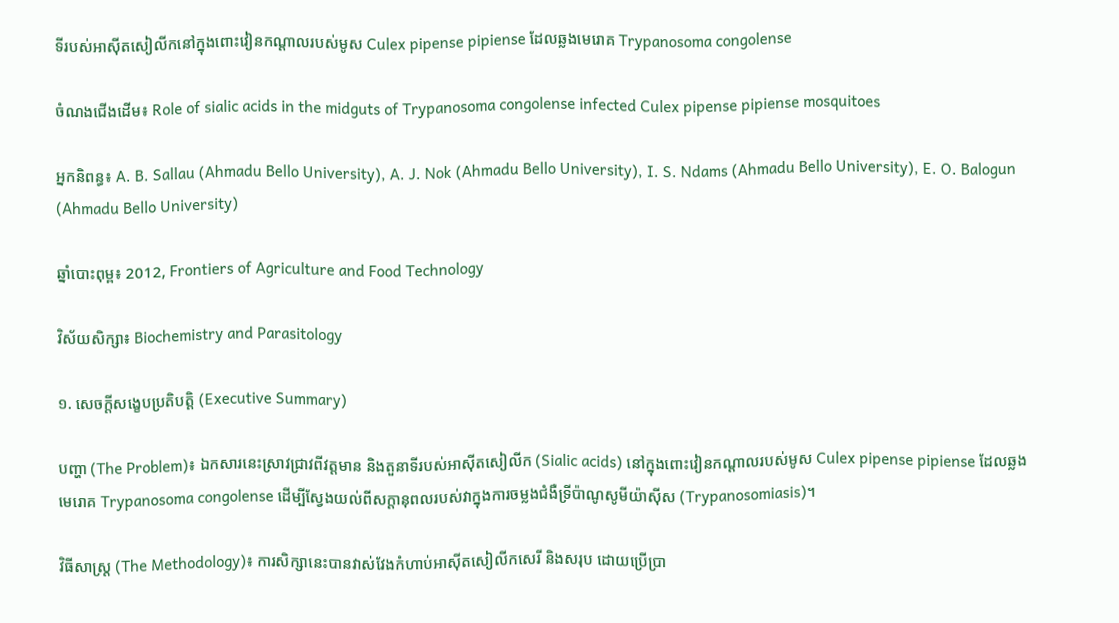ទីរបស់អាស៊ីតសៀលីកនៅក្នុងពោះវៀនកណ្តាលរបស់មូស Culex pipense pipiense ដែលឆ្លងមេរោគ Trypanosoma congolense

ចំណងជើងដើម៖ Role of sialic acids in the midguts of Trypanosoma congolense infected Culex pipense pipiense mosquitoes

អ្នកនិពន្ធ៖ A. B. Sallau (Ahmadu Bello University), A. J. Nok (Ahmadu Bello University), I. S. Ndams (Ahmadu Bello University), E. O. Balogun (Ahmadu Bello University)

ឆ្នាំបោះពុម្ព៖ 2012, Frontiers of Agriculture and Food Technology

វិស័យសិក្សា៖ Biochemistry and Parasitology

១. សេចក្តីសង្ខេបប្រតិបត្តិ (Executive Summary)

បញ្ហា (The Problem)៖ ឯកសារនេះស្រាវជ្រាវពីវត្តមាន និងតួនាទីរបស់អាស៊ីតសៀលីក (Sialic acids) នៅក្នុងពោះវៀនកណ្តាលរបស់មូស Culex pipense pipiense ដែលឆ្លងមេរោគ Trypanosoma congolense ដើម្បីស្វែងយល់ពីសក្តានុពលរបស់វាក្នុងការចម្លងជំងឺទ្រីប៉ាណូសូមីយ៉ាស៊ីស (Trypanosomiasis)។

វិធីសាស្ត្រ (The Methodology)៖ ការសិក្សានេះបានវាស់វែងកំហាប់អាស៊ីតសៀលីកសេរី និងសរុប ដោយប្រើប្រា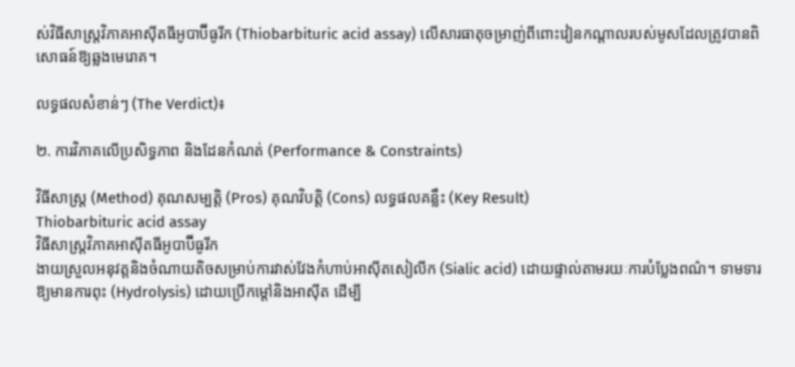ស់វិធីសាស្ត្រវិភាគអាស៊ីតធីអូបាប៊ីធូរីក (Thiobarbituric acid assay) លើសារធាតុចម្រាញ់ពីពោះវៀនកណ្តាលរបស់មូសដែលត្រូវបានពិសោធន៍ឱ្យឆ្លងមេរោគ។

លទ្ធផលសំខាន់ៗ (The Verdict)៖

២. ការវិភាគលើប្រសិទ្ធភាព និងដែនកំណត់ (Performance & Constraints)

វិធីសាស្ត្រ (Method) គុណសម្បត្តិ (Pros) គុណវិបត្តិ (Cons) លទ្ធផលគន្លឹះ (Key Result)
Thiobarbituric acid assay
វិធីសាស្ត្រវិភាគអាស៊ីតធីអូបាប៊ីធូរីក
ងាយស្រួលអនុវត្តនិងចំណាយតិចសម្រាប់ការវាស់វែងកំហាប់អាស៊ីតសៀលីក (Sialic acid) ដោយផ្ទាល់តាមរយៈការបំប្លែងពណ៌។ ទាមទារឱ្យមានការពុះ (Hydrolysis) ដោយប្រើកម្តៅនិងអាស៊ីត ដើម្បី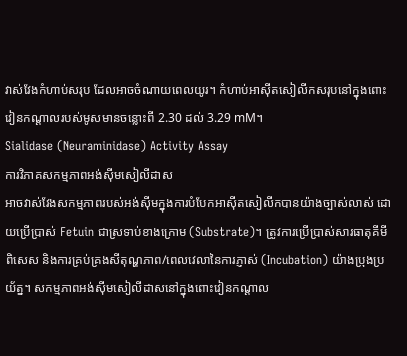វាស់វែងកំហាប់សរុប ដែលអាចចំណាយពេលយូរ។ កំហាប់អាស៊ីតសៀលីកសរុបនៅក្នុងពោះវៀនកណ្តាលរបស់មូសមានចន្លោះពី 2.30 ដល់ 3.29 mM។
Sialidase (Neuraminidase) Activity Assay
ការវិភាគសកម្មភាពអង់ស៊ីមសៀលីដាស
អាចវាស់វែងសកម្មភាពរបស់អង់ស៊ីមក្នុងការបំបែកអាស៊ីតសៀលីកបានយ៉ាងច្បាស់លាស់ ដោយប្រើប្រាស់ Fetuin ជាស្រទាប់ខាងក្រោម (Substrate)។ ត្រូវការប្រើប្រាស់សារធាតុគីមីពិសេស និងការគ្រប់គ្រងសីតុណ្ហភាព/ពេលវេលានៃការភ្ញាស់ (Incubation) យ៉ាងប្រុងប្រយ័ត្ន។ សកម្មភាពអង់ស៊ីមសៀលីដាសនៅក្នុងពោះវៀនកណ្តាល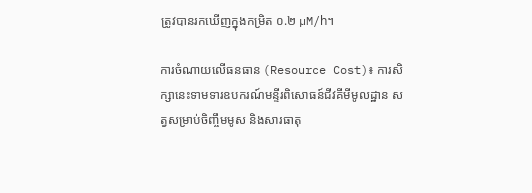ត្រូវបានរកឃើញក្នុងកម្រិត ០.២ µM/h។

ការចំណាយលើធនធាន (Resource Cost)៖ ការសិក្សានេះទាមទារឧបករណ៍មន្ទីរពិសោធន៍ជីវគីមីមូលដ្ឋាន សត្វសម្រាប់ចិញ្ចឹមមូស និងសារធាតុ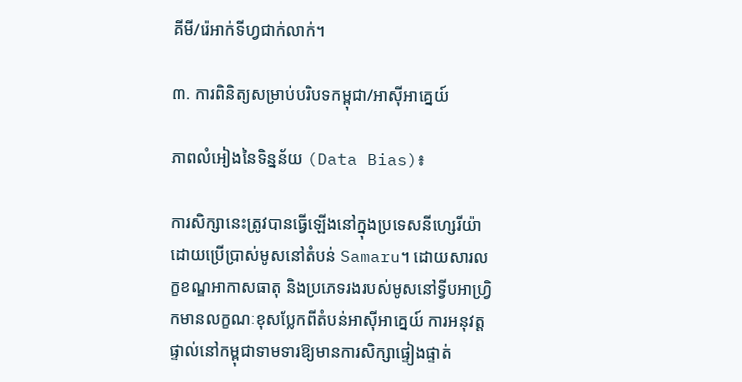គីមី/រ៉េអាក់ទីហ្វជាក់លាក់។

៣. ការពិនិត្យសម្រាប់បរិបទកម្ពុជា/អាស៊ីអាគ្នេយ៍

ភាពលំអៀងនៃទិន្នន័យ (Data Bias)៖

ការសិក្សានេះត្រូវបានធ្វើឡើងនៅក្នុងប្រទេសនីហ្សេរីយ៉ា ដោយប្រើប្រាស់មូសនៅតំបន់ Samaru។ ដោយសារលក្ខខណ្ឌអាកាសធាតុ និងប្រភេទរងរបស់មូសនៅទ្វីបអាហ្រ្វិកមានលក្ខណៈខុសប្លែកពីតំបន់អាស៊ីអាគ្នេយ៍ ការអនុវត្តផ្ទាល់នៅកម្ពុជាទាមទារឱ្យមានការសិក្សាផ្ទៀងផ្ទាត់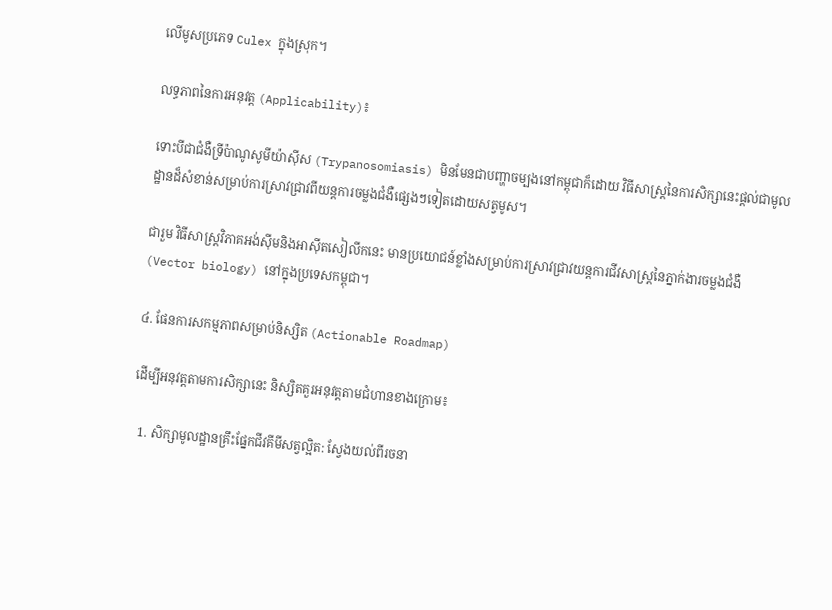លើមូសប្រភេទ Culex ក្នុងស្រុក។

លទ្ធភាពនៃការអនុវត្ត (Applicability)៖

ទោះបីជាជំងឺទ្រីប៉ាណូសូមីយ៉ាស៊ីស (Trypanosomiasis) មិនមែនជាបញ្ហាចម្បងនៅកម្ពុជាក៏ដោយ វិធីសាស្ត្រនៃការសិក្សានេះផ្តល់ជាមូលដ្ឋានដ៏សំខាន់សម្រាប់ការស្រាវជ្រាវពីយន្តការចម្លងជំងឺផ្សេងៗទៀតដោយសត្វមូស។

ជារួម វិធីសាស្ត្រវិភាគអង់ស៊ីមនិងអាស៊ីតសៀលីកនេះ មានប្រយោជន៍ខ្លាំងសម្រាប់ការស្រាវជ្រាវយន្តការជីវសាស្ត្រនៃភ្នាក់ងារចម្លងជំងឺ (Vector biology) នៅក្នុងប្រទេសកម្ពុជា។

៤. ផែនការសកម្មភាពសម្រាប់និស្សិត (Actionable Roadmap)

ដើម្បីអនុវត្តតាមការសិក្សានេះ និស្សិតគួរអនុវត្តតាមជំហានខាងក្រោម៖

  1. សិក្សាមូលដ្ឋានគ្រឹះផ្នែកជីវគីមីសត្វល្អិត: ស្វែងយល់ពីរចនា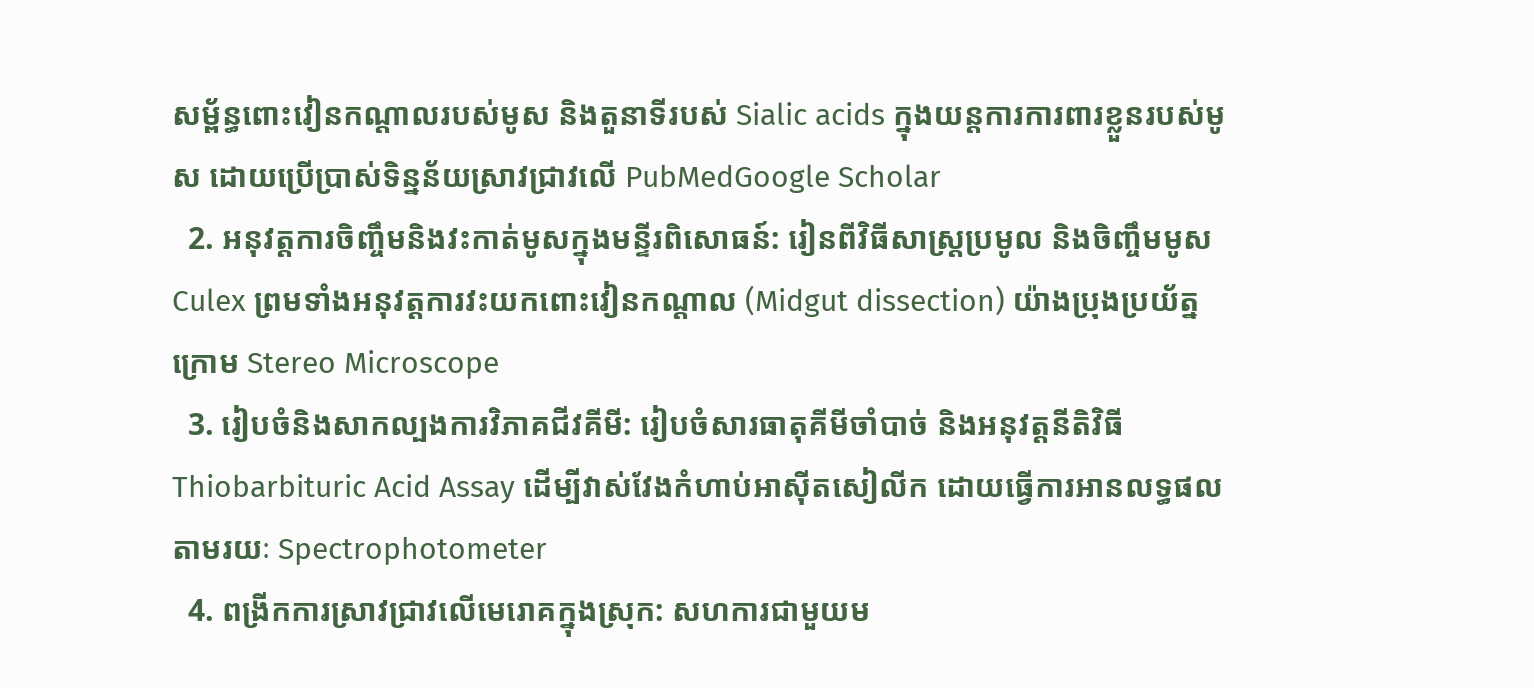សម្ព័ន្ធពោះវៀនកណ្តាលរបស់មូស និងតួនាទីរបស់ Sialic acids ក្នុងយន្តការការពារខ្លួនរបស់មូស ដោយប្រើប្រាស់ទិន្នន័យស្រាវជ្រាវលើ PubMedGoogle Scholar
  2. អនុវត្តការចិញ្ចឹមនិងវះកាត់មូសក្នុងមន្ទីរពិសោធន៍: រៀនពីវិធីសាស្ត្រប្រមូល និងចិញ្ចឹមមូស Culex ព្រមទាំងអនុវត្តការវះយកពោះវៀនកណ្តាល (Midgut dissection) យ៉ាងប្រុងប្រយ័ត្នក្រោម Stereo Microscope
  3. រៀបចំនិងសាកល្បងការវិភាគជីវគីមី: រៀបចំសារធាតុគីមីចាំបាច់ និងអនុវត្តនីតិវិធី Thiobarbituric Acid Assay ដើម្បីវាស់វែងកំហាប់អាស៊ីតសៀលីក ដោយធ្វើការអានលទ្ធផលតាមរយៈ Spectrophotometer
  4. ពង្រីកការស្រាវជ្រាវលើមេរោគក្នុងស្រុក: សហការជាមួយម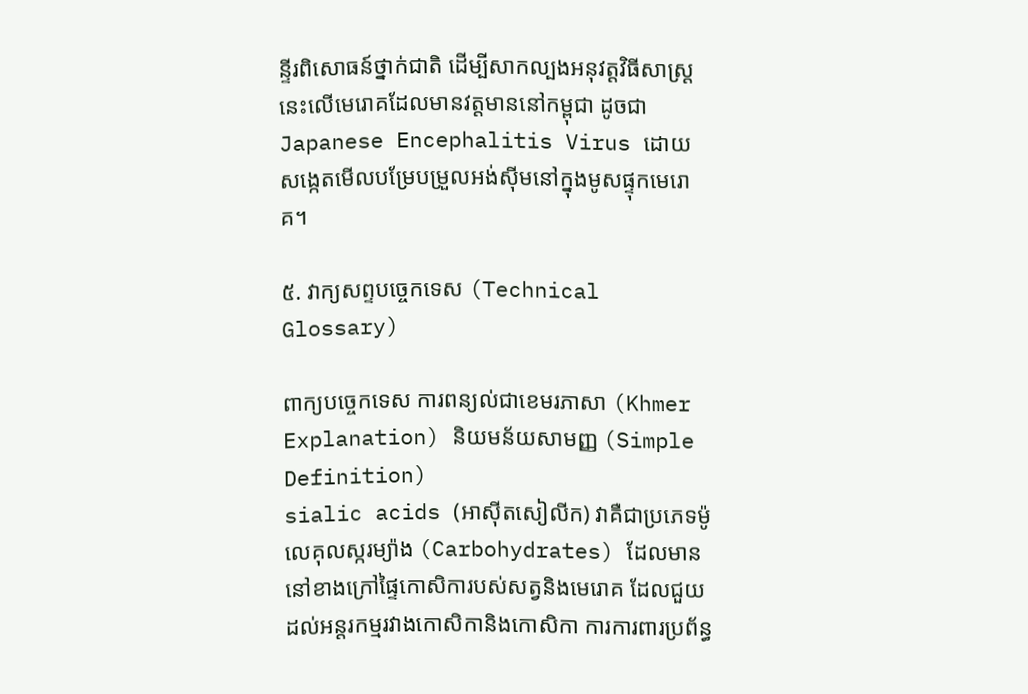ន្ទីរពិសោធន៍ថ្នាក់ជាតិ ដើម្បីសាកល្បងអនុវត្តវិធីសាស្ត្រនេះលើមេរោគដែលមានវត្តមាននៅកម្ពុជា ដូចជា Japanese Encephalitis Virus ដោយសង្កេតមើលបម្រែបម្រួលអង់ស៊ីមនៅក្នុងមូសផ្ទុកមេរោគ។

៥. វាក្យសព្ទបច្ចេកទេស (Technical Glossary)

ពាក្យបច្ចេកទេស ការពន្យល់ជាខេមរភាសា (Khmer Explanation) និយមន័យសាមញ្ញ (Simple Definition)
sialic acids (អាស៊ីតសៀលីក) វាគឺជាប្រភេទម៉ូលេគុលស្ករម្យ៉ាង (Carbohydrates) ដែលមាននៅខាងក្រៅផ្ទៃកោសិការបស់សត្វនិងមេរោគ ដែលជួយដល់អន្តរកម្មរវាងកោសិកានិងកោសិកា ការការពារប្រព័ន្ធ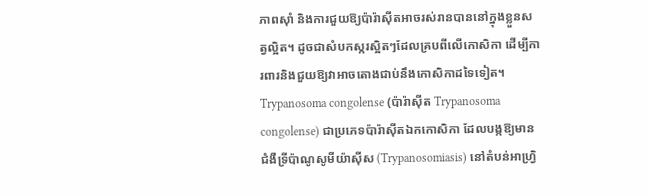ភាពស៊ាំ និងការជួយឱ្យប៉ារ៉ាស៊ីតអាចរស់រានបាននៅក្នុងខ្លួនសត្វល្អិត។ ដូចជាសំបកស្ករស្អិតៗដែលគ្របពីលើកោសិកា ដើម្បីការពារនិងជួយឱ្យវាអាចតោងជាប់នឹងកោសិកាដទៃទៀត។
Trypanosoma congolense (ប៉ារ៉ាស៊ីត Trypanosoma congolense) ជាប្រភេទប៉ារ៉ាស៊ីតឯកកោសិកា ដែលបង្កឱ្យមានជំងឺទ្រីប៉ាណូសូមីយ៉ាស៊ីស (Trypanosomiasis) នៅតំបន់អាហ្វ្រិ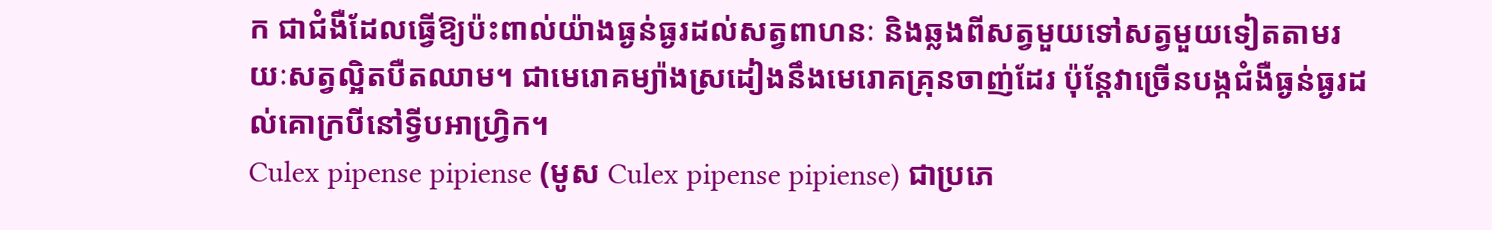ក ជាជំងឺដែលធ្វើឱ្យប៉ះពាល់យ៉ាងធ្ងន់ធ្ងរដល់សត្វពាហនៈ និងឆ្លងពីសត្វមួយទៅសត្វមួយទៀតតាមរយៈសត្វល្អិតបឺតឈាម។ ជាមេរោគម្យ៉ាងស្រដៀងនឹងមេរោគគ្រុនចាញ់ដែរ ប៉ុន្តែវាច្រើនបង្កជំងឺធ្ងន់ធ្ងរដល់គោក្របីនៅទ្វីបអាហ្វ្រិក។
Culex pipense pipiense (មូស Culex pipense pipiense) ជាប្រភេ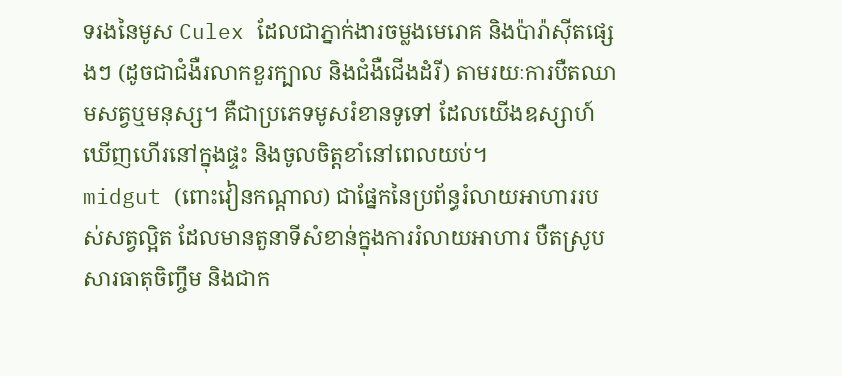ទរងនៃមូស Culex ដែលជាភ្នាក់ងារចម្លងមេរោគ និងប៉ារ៉ាស៊ីតផ្សេងៗ (ដូចជាជំងឺរលាកខួរក្បាល និងជំងឺជើងដំរី) តាមរយៈការបឺតឈាមសត្វឬមនុស្ស។ គឺជាប្រភេទមូសរំខានទូទៅ ដែលយើងឧស្សាហ៍ឃើញហើរនៅក្នុងផ្ទះ និងចូលចិត្តខាំនៅពេលយប់។
midgut (ពោះវៀនកណ្តាល) ជាផ្នែកនៃប្រព័ន្ធរំលាយអាហាររបស់សត្វល្អិត ដែលមានតួនាទីសំខាន់ក្នុងការរំលាយអាហារ បឺតស្រូបសារធាតុចិញ្ចឹម និងជាក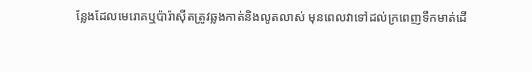ន្លែងដែលមេរោគឬប៉ារ៉ាស៊ីតត្រូវឆ្លងកាត់និងលូតលាស់ មុនពេលវាទៅដល់ក្រពេញទឹកមាត់ដើ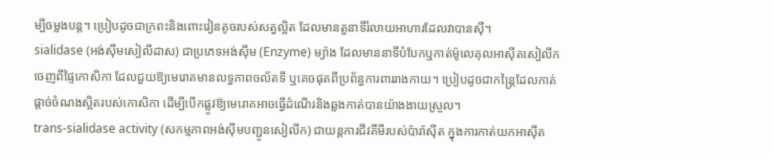ម្បីចម្លងបន្ត។ ប្រៀបដូចជាក្រពះនិងពោះវៀនតូចរបស់សត្វល្អិត ដែលមានតួនាទីរំលាយអាហារដែលវាបានស៊ី។
sialidase (អង់ស៊ីមសៀលីដាស) ជាប្រភេទអង់ស៊ីម (Enzyme) ម្យ៉ាង ដែលមាននាទីបំបែកឬកាត់ម៉ូលេគុលអាស៊ីតសៀលីកចេញពីផ្ទៃកោសិកា ដែលជួយឱ្យមេរោគមានលទ្ធភាពចល័តទី ឬគេចផុតពីប្រព័ន្ធការពាររាងកាយ។ ប្រៀបដូចជាកន្ត្រៃដែលកាត់ផ្តាច់ចំណងស្អិតរបស់កោសិកា ដើម្បីបើកផ្លូវឱ្យមេរោគអាចធ្វើដំណើរនិងឆ្លងកាត់បានយ៉ាងងាយស្រួល។
trans-sialidase activity (សកម្មភាពអង់ស៊ីមបញ្ជូនសៀលីក) ជាយន្តការជីវគីមីរបស់ប៉ារ៉ាស៊ីត ក្នុងការកាត់យកអាស៊ីត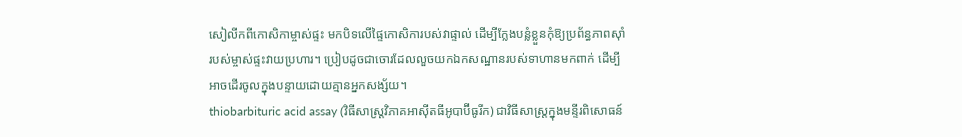សៀលីកពីកោសិកាម្ចាស់ផ្ទះ មកបិទលើផ្ទៃកោសិការបស់វាផ្ទាល់ ដើម្បីក្លែងបន្លំខ្លួនកុំឱ្យប្រព័ន្ធភាពស៊ាំរបស់ម្ចាស់ផ្ទះវាយប្រហារ។ ប្រៀបដូចជាចោរដែលលួចយកឯកសណ្ឋានរបស់ទាហានមកពាក់ ដើម្បីអាចដើរចូលក្នុងបន្ទាយដោយគ្មានអ្នកសង្ស័យ។
thiobarbituric acid assay (វិធីសាស្ត្រវិភាគអាស៊ីតធីអូបាប៊ីធូរីក) ជាវិធីសាស្ត្រក្នុងមន្ទីរពិសោធន៍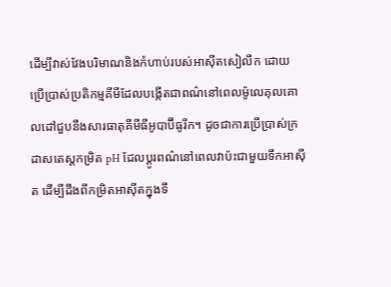ដើម្បីវាស់វែងបរិមាណនិងកំហាប់របស់អាស៊ីតសៀលីក ដោយប្រើប្រាស់ប្រតិកម្មគីមីដែលបង្កើតជាពណ៌នៅពេលម៉ូលេគុលគោលដៅជួបនឹងសារធាតុគីមីធីអូបាប៊ីធូរីក។ ដូចជាការប្រើប្រាស់ក្រដាសតេស្តកម្រិត pH ដែលប្តូរពណ៌នៅពេលវាប៉ះជាមួយទឹកអាស៊ីត ដើម្បីដឹងពីកម្រិតអាស៊ីតក្នុងទឹ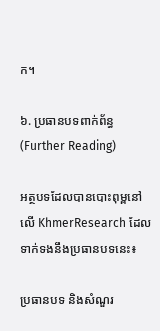ក។

៦. ប្រធានបទពាក់ព័ន្ធ (Further Reading)

អត្ថបទដែលបានបោះពុម្ពនៅលើ KhmerResearch ដែលទាក់ទងនឹងប្រធានបទនេះ៖

ប្រធានបទ និងសំណួរ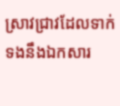ស្រាវជ្រាវដែលទាក់ទងនឹងឯកសារ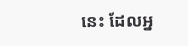នេះ ដែលអ្ន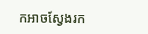កអាចស្វែងរក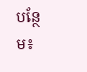បន្ថែម៖